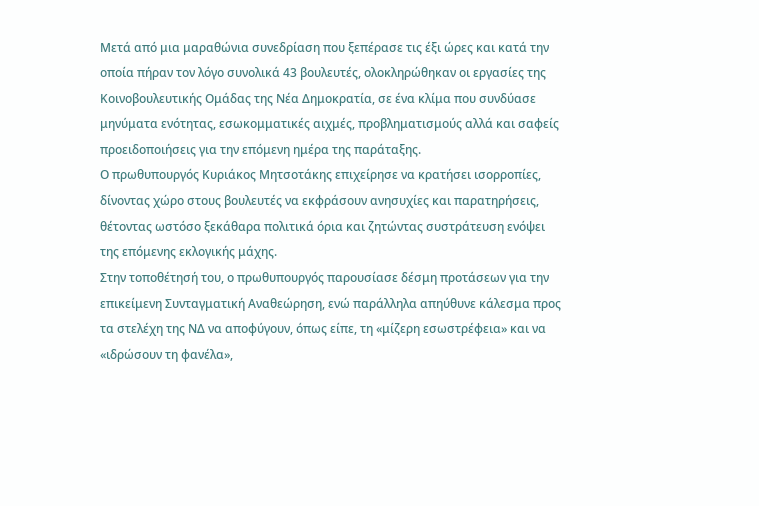Μετά από μια μαραθώνια συνεδρίαση που ξεπέρασε τις έξι ώρες και κατά την οποία πήραν τον λόγο συνολικά 43 βουλευτές, ολοκληρώθηκαν οι εργασίες της Κοινοβουλευτικής Ομάδας της Νέα Δημοκρατία, σε ένα κλίμα που συνδύασε μηνύματα ενότητας, εσωκομματικές αιχμές, προβληματισμούς αλλά και σαφείς προειδοποιήσεις για την επόμενη ημέρα της παράταξης.
Ο πρωθυπουργός Κυριάκος Μητσοτάκης επιχείρησε να κρατήσει ισορροπίες, δίνοντας χώρο στους βουλευτές να εκφράσουν ανησυχίες και παρατηρήσεις, θέτοντας ωστόσο ξεκάθαρα πολιτικά όρια και ζητώντας συστράτευση ενόψει της επόμενης εκλογικής μάχης.
Στην τοποθέτησή του, ο πρωθυπουργός παρουσίασε δέσμη προτάσεων για την επικείμενη Συνταγματική Αναθεώρηση, ενώ παράλληλα απηύθυνε κάλεσμα προς τα στελέχη της ΝΔ να αποφύγουν, όπως είπε, τη «μίζερη εσωστρέφεια» και να «ιδρώσουν τη φανέλα»,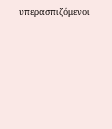υπερασπιζόμενοι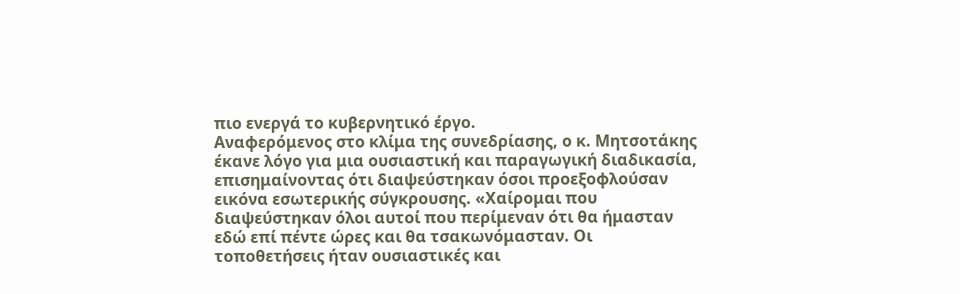πιο ενεργά το κυβερνητικό έργο.
Αναφερόμενος στο κλίμα της συνεδρίασης, ο κ. Μητσοτάκης έκανε λόγο για μια ουσιαστική και παραγωγική διαδικασία, επισημαίνοντας ότι διαψεύστηκαν όσοι προεξοφλούσαν εικόνα εσωτερικής σύγκρουσης. «Χαίρομαι που διαψεύστηκαν όλοι αυτοί που περίμεναν ότι θα ήμασταν εδώ επί πέντε ώρες και θα τσακωνόμασταν. Οι τοποθετήσεις ήταν ουσιαστικές και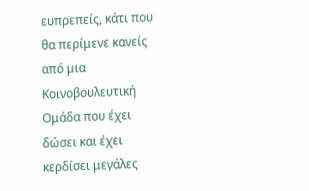ευπρεπείς, κάτι που θα περίμενε κανείς από μια Κοινοβουλευτική Ομάδα που έχει δώσει και έχει κερδίσει μεγάλες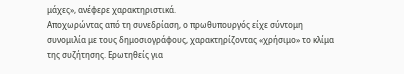μάχες», ανέφερε χαρακτηριστικά.
Αποχωρώντας από τη συνεδρίαση, ο πρωθυπουργός είχε σύντομη συνομιλία με τους δημοσιογράφους, χαρακτηρίζοντας «χρήσιμο» το κλίμα της συζήτησης. Ερωτηθείς για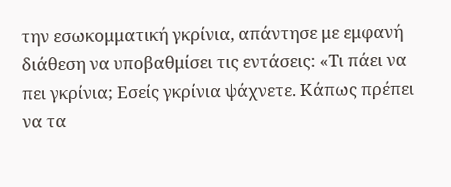την εσωκομματική γκρίνια, απάντησε με εμφανή διάθεση να υποβαθμίσει τις εντάσεις: «Τι πάει να πει γκρίνια; Εσείς γκρίνια ψάχνετε. Κάπως πρέπει να τα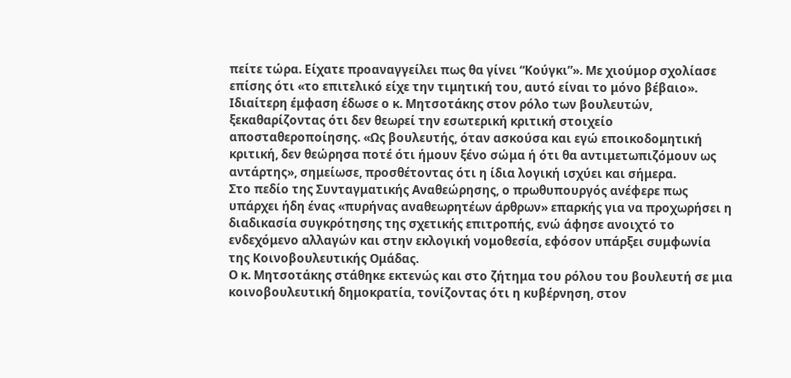πείτε τώρα. Είχατε προαναγγείλει πως θα γίνει “Κούγκι”». Με χιούμορ σχολίασε επίσης ότι «το επιτελικό είχε την τιμητική του, αυτό είναι το μόνο βέβαιο».
Ιδιαίτερη έμφαση έδωσε ο κ. Μητσοτάκης στον ρόλο των βουλευτών, ξεκαθαρίζοντας ότι δεν θεωρεί την εσωτερική κριτική στοιχείο αποσταθεροποίησης. «Ως βουλευτής, όταν ασκούσα και εγώ εποικοδομητική κριτική, δεν θεώρησα ποτέ ότι ήμουν ξένο σώμα ή ότι θα αντιμετωπιζόμουν ως αντάρτης», σημείωσε, προσθέτοντας ότι η ίδια λογική ισχύει και σήμερα.
Στο πεδίο της Συνταγματικής Αναθεώρησης, ο πρωθυπουργός ανέφερε πως υπάρχει ήδη ένας «πυρήνας αναθεωρητέων άρθρων» επαρκής για να προχωρήσει η διαδικασία συγκρότησης της σχετικής επιτροπής, ενώ άφησε ανοιχτό το ενδεχόμενο αλλαγών και στην εκλογική νομοθεσία, εφόσον υπάρξει συμφωνία της Κοινοβουλευτικής Ομάδας.
Ο κ. Μητσοτάκης στάθηκε εκτενώς και στο ζήτημα του ρόλου του βουλευτή σε μια κοινοβουλευτική δημοκρατία, τονίζοντας ότι η κυβέρνηση, στον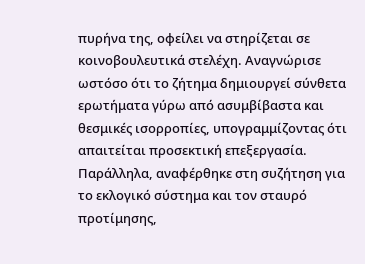πυρήνα της, οφείλει να στηρίζεται σε κοινοβουλευτικά στελέχη. Αναγνώρισε ωστόσο ότι το ζήτημα δημιουργεί σύνθετα ερωτήματα γύρω από ασυμβίβαστα και θεσμικές ισορροπίες, υπογραμμίζοντας ότι απαιτείται προσεκτική επεξεργασία.
Παράλληλα, αναφέρθηκε στη συζήτηση για το εκλογικό σύστημα και τον σταυρό προτίμησης,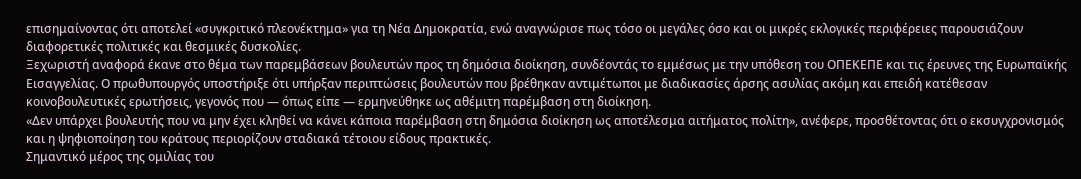επισημαίνοντας ότι αποτελεί «συγκριτικό πλεονέκτημα» για τη Νέα Δημοκρατία, ενώ αναγνώρισε πως τόσο οι μεγάλες όσο και οι μικρές εκλογικές περιφέρειες παρουσιάζουν διαφορετικές πολιτικές και θεσμικές δυσκολίες.
Ξεχωριστή αναφορά έκανε στο θέμα των παρεμβάσεων βουλευτών προς τη δημόσια διοίκηση, συνδέοντάς το εμμέσως με την υπόθεση του ΟΠΕΚΕΠΕ και τις έρευνες της Ευρωπαϊκής Εισαγγελίας. Ο πρωθυπουργός υποστήριξε ότι υπήρξαν περιπτώσεις βουλευτών που βρέθηκαν αντιμέτωποι με διαδικασίες άρσης ασυλίας ακόμη και επειδή κατέθεσαν κοινοβουλευτικές ερωτήσεις, γεγονός που — όπως είπε — ερμηνεύθηκε ως αθέμιτη παρέμβαση στη διοίκηση.
«Δεν υπάρχει βουλευτής που να μην έχει κληθεί να κάνει κάποια παρέμβαση στη δημόσια διοίκηση ως αποτέλεσμα αιτήματος πολίτη», ανέφερε, προσθέτοντας ότι ο εκσυγχρονισμός και η ψηφιοποίηση του κράτους περιορίζουν σταδιακά τέτοιου είδους πρακτικές.
Σημαντικό μέρος της ομιλίας του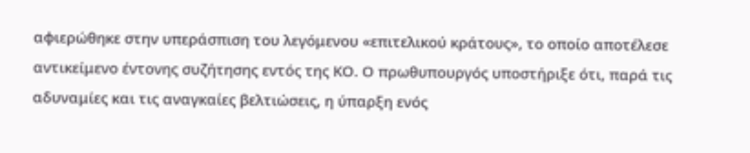αφιερώθηκε στην υπεράσπιση του λεγόμενου «επιτελικού κράτους», το οποίο αποτέλεσε αντικείμενο έντονης συζήτησης εντός της ΚΟ. Ο πρωθυπουργός υποστήριξε ότι, παρά τις αδυναμίες και τις αναγκαίες βελτιώσεις, η ύπαρξη ενός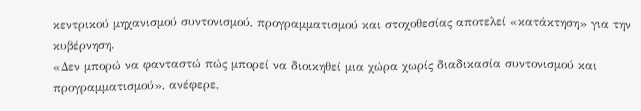κεντρικού μηχανισμού συντονισμού, προγραμματισμού και στοχοθεσίας αποτελεί «κατάκτηση» για την κυβέρνηση.
«Δεν μπορώ να φανταστώ πώς μπορεί να διοικηθεί μια χώρα χωρίς διαδικασία συντονισμού και προγραμματισμού», ανέφερε,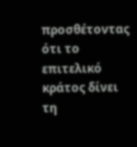προσθέτοντας ότι το επιτελικό κράτος δίνει τη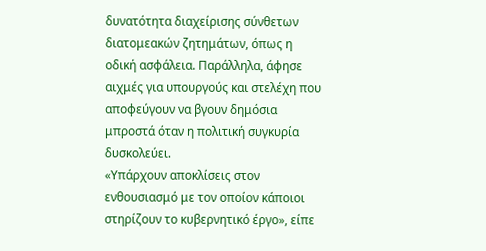δυνατότητα διαχείρισης σύνθετων διατομεακών ζητημάτων, όπως η οδική ασφάλεια. Παράλληλα, άφησε αιχμές για υπουργούς και στελέχη που αποφεύγουν να βγουν δημόσια μπροστά όταν η πολιτική συγκυρία δυσκολεύει.
«Υπάρχουν αποκλίσεις στον ενθουσιασμό με τον οποίον κάποιοι στηρίζουν το κυβερνητικό έργο», είπε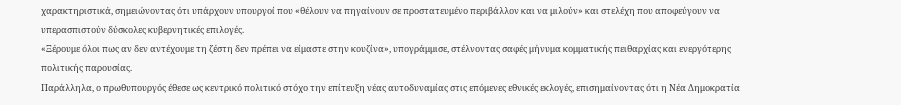χαρακτηριστικά, σημειώνοντας ότι υπάρχουν υπουργοί που «θέλουν να πηγαίνουν σε προστατευμένο περιβάλλον και να μιλούν» και στελέχη που αποφεύγουν να υπερασπιστούν δύσκολες κυβερνητικές επιλογές.
«Ξέρουμε όλοι πως αν δεν αντέχουμε τη ζέστη δεν πρέπει να είμαστε στην κουζίνα», υπογράμμισε, στέλνοντας σαφές μήνυμα κομματικής πειθαρχίας και ενεργότερης πολιτικής παρουσίας.
Παράλληλα, ο πρωθυπουργός έθεσε ως κεντρικό πολιτικό στόχο την επίτευξη νέας αυτοδυναμίας στις επόμενες εθνικές εκλογές, επισημαίνοντας ότι η Νέα Δημοκρατία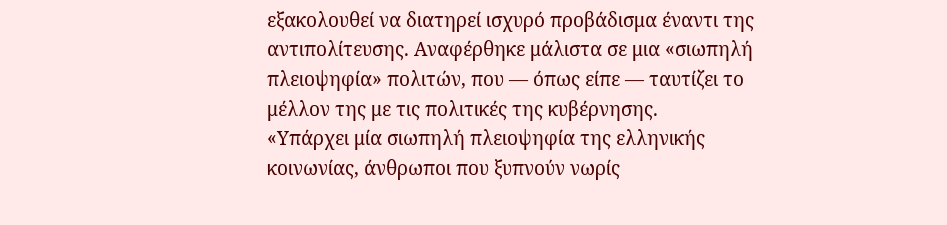εξακολουθεί να διατηρεί ισχυρό προβάδισμα έναντι της αντιπολίτευσης. Αναφέρθηκε μάλιστα σε μια «σιωπηλή πλειοψηφία» πολιτών, που — όπως είπε — ταυτίζει το μέλλον της με τις πολιτικές της κυβέρνησης.
«Υπάρχει μία σιωπηλή πλειοψηφία της ελληνικής κοινωνίας, άνθρωποι που ξυπνούν νωρίς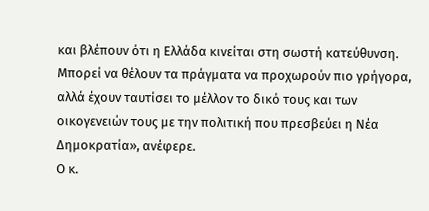και βλέπουν ότι η Ελλάδα κινείται στη σωστή κατεύθυνση. Μπορεί να θέλουν τα πράγματα να προχωρούν πιο γρήγορα, αλλά έχουν ταυτίσει το μέλλον το δικό τους και των οικογενειών τους με την πολιτική που πρεσβεύει η Νέα Δημοκρατία», ανέφερε.
Ο κ.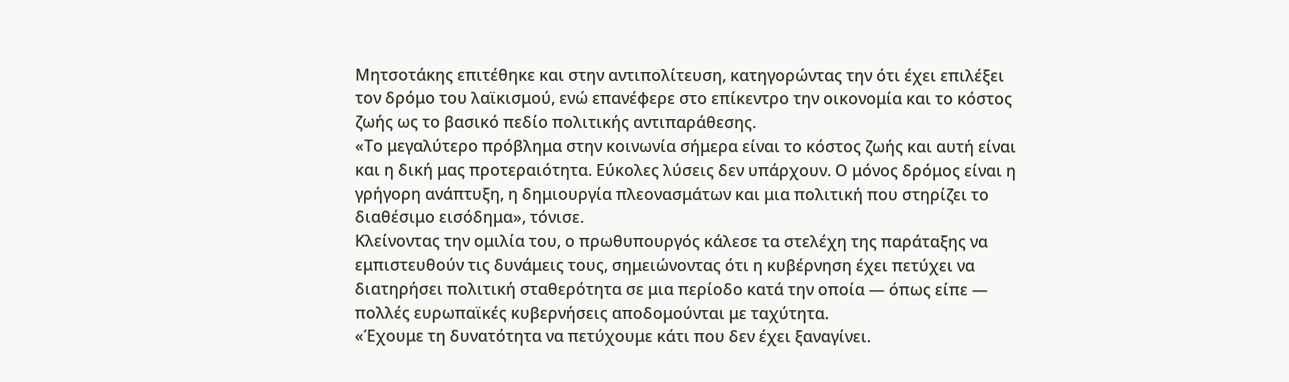Μητσοτάκης επιτέθηκε και στην αντιπολίτευση, κατηγορώντας την ότι έχει επιλέξει τον δρόμο του λαϊκισμού, ενώ επανέφερε στο επίκεντρο την οικονομία και το κόστος ζωής ως το βασικό πεδίο πολιτικής αντιπαράθεσης.
«Το μεγαλύτερο πρόβλημα στην κοινωνία σήμερα είναι το κόστος ζωής και αυτή είναι και η δική μας προτεραιότητα. Εύκολες λύσεις δεν υπάρχουν. Ο μόνος δρόμος είναι η γρήγορη ανάπτυξη, η δημιουργία πλεονασμάτων και μια πολιτική που στηρίζει το διαθέσιμο εισόδημα», τόνισε.
Κλείνοντας την ομιλία του, ο πρωθυπουργός κάλεσε τα στελέχη της παράταξης να εμπιστευθούν τις δυνάμεις τους, σημειώνοντας ότι η κυβέρνηση έχει πετύχει να διατηρήσει πολιτική σταθερότητα σε μια περίοδο κατά την οποία — όπως είπε — πολλές ευρωπαϊκές κυβερνήσεις αποδομούνται με ταχύτητα.
«Έχουμε τη δυνατότητα να πετύχουμε κάτι που δεν έχει ξαναγίνει.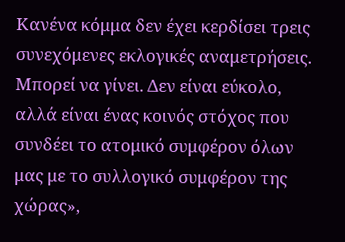Κανένα κόμμα δεν έχει κερδίσει τρεις συνεχόμενες εκλογικές αναμετρήσεις. Μπορεί να γίνει. Δεν είναι εύκολο, αλλά είναι ένας κοινός στόχος που συνδέει το ατομικό συμφέρον όλων μας με το συλλογικό συμφέρον της χώρας»,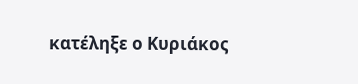κατέληξε ο Κυριάκος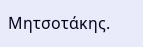Μητσοτάκης.